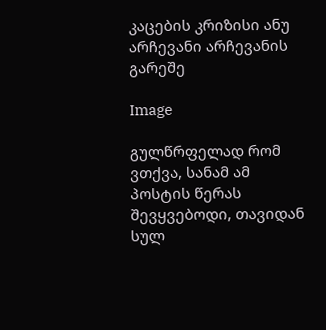კაცების კრიზისი ანუ არჩევანი არჩევანის გარეშე

Image

გულწრფელად რომ ვთქვა, სანამ ამ პოსტის წერას შევყვებოდი, თავიდან სულ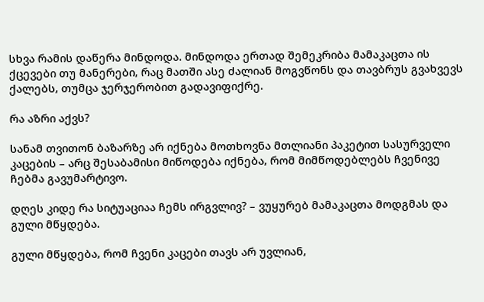სხვა რამის დაწერა მინდოდა. მინდოდა ერთად შემეკრიბა მამაკაცთა ის ქცევები თუ მანერები, რაც მათში ასე ძალიან მოგვწონს და თავბრუს გვახვევს ქალებს, თუმცა ჯერჯერობით გადავიფიქრე.

რა აზრი აქვს?

სანამ თვითონ ბაზარზე არ იქნება მოთხოვნა მთლიანი პაკეტით სასურველი კაცების – არც შესაბამისი მიწოდება იქნება, რომ მიმწოდებლებს ჩვენივე ჩებმა გავუმარტივო.

დღეს კიდე რა სიტუაციაა ჩემს ირგვლივ? – ვუყურებ მამაკაცთა მოდგმას და გული მწყდება.

გული მწყდება, რომ ჩვენი კაცები თავს არ უვლიან,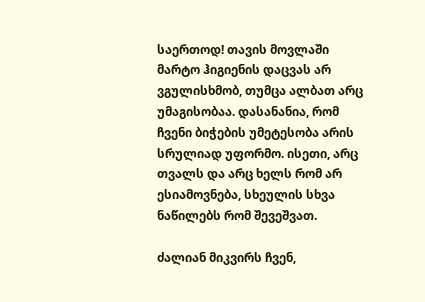საერთოდ! თავის მოვლაში მარტო ჰიგიენის დაცვას არ ვგულისხმობ, თუმცა ალბათ არც უმაგისობაა. დასანანია, რომ ჩვენი ბიჭების უმეტესობა არის სრულიად უფორმო. ისეთი, არც თვალს და არც ხელს რომ არ ესიამოვნება, სხეულის სხვა ნაწილებს რომ შევეშვათ.

ძალიან მიკვირს ჩვენ,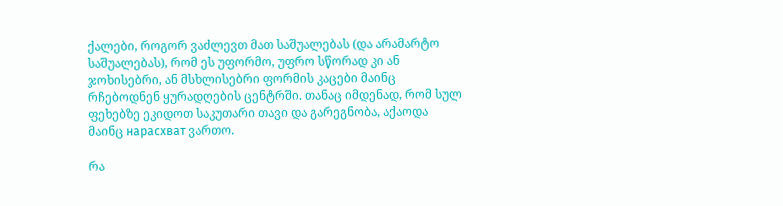ქალები, როგორ ვაძლევთ მათ საშუალებას (და არამარტო საშუალებას), რომ ეს უფორმო, უფრო სწორად კი ან ჯოხისებრი, ან მსხლისებრი ფორმის კაცები მაინც რჩებოდნენ ყურადღების ცენტრში. თანაც იმდენად, რომ სულ ფეხებზე ეკიდოთ საკუთარი თავი და გარეგნობა, აქაოდა მაინც нарасхват ვართო.

რა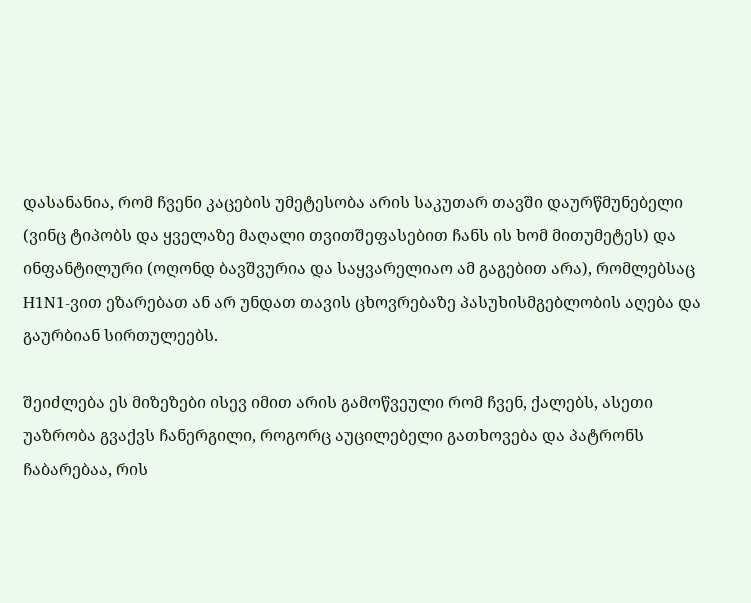დასანანია, რომ ჩვენი კაცების უმეტესობა არის საკუთარ თავში დაურწმუნებელი (ვინც ტიპობს და ყველაზე მაღალი თვითშეფასებით ჩანს ის ხომ მითუმეტეს) და ინფანტილური (ოღონდ ბავშვურია და საყვარელიაო ამ გაგებით არა), რომლებსაც H1N1-ვით ეზარებათ ან არ უნდათ თავის ცხოვრებაზე პასუხისმგებლობის აღება და გაურბიან სირთულეებს.

შეიძლება ეს მიზეზები ისევ იმით არის გამოწვეული რომ ჩვენ, ქალებს, ასეთი უაზრობა გვაქვს ჩანერგილი, როგორც აუცილებელი გათხოვება და პატრონს ჩაბარებაა, რის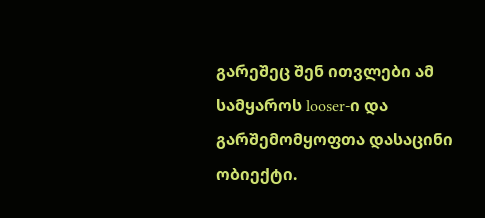გარეშეც შენ ითვლები ამ სამყაროს looser-ი და გარშემომყოფთა დასაცინი ობიექტი.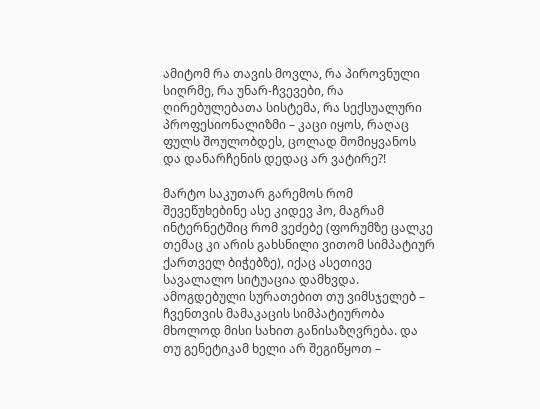ამიტომ რა თავის მოვლა, რა პიროვნული სიღრმე, რა უნარ-ჩვევები, რა ღირებულებათა სისტემა, რა სექსუალური პროფესიონალიზმი – კაცი იყოს, რაღაც ფულს შოულობდეს, ცოლად მომიყვანოს და დანარჩენის დედაც არ ვატირე?!

მარტო საკუთარ გარემოს რომ შევეწუხებინე ასე კიდევ ჰო, მაგრამ ინტერნეტშიც რომ ვეძებე (ფორუმზე ცალკე თემაც კი არის გახსნილი ვითომ სიმპატიურ ქართველ ბიჭებზე), იქაც ასეთივე სავალალო სიტუაცია დამხვდა. ამოგდებული სურათებით თუ ვიმსჯელებ – ჩვენთვის მამაკაცის სიმპატიურობა მხოლოდ მისი სახით განისაზღვრება. და თუ გენეტიკამ ხელი არ შეგიწყოთ –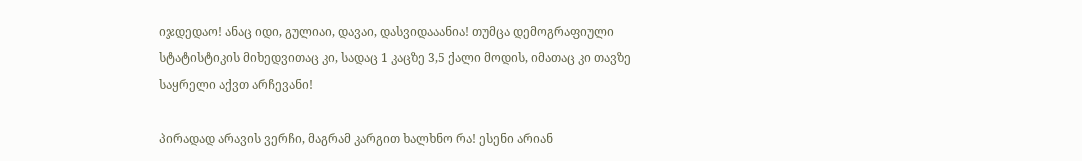იჯდედაო! ანაც იდი, გულიაი, დავაი, დასვიდააანია! თუმცა დემოგრაფიული სტატისტიკის მიხედვითაც კი, სადაც 1 კაცზე 3,5 ქალი მოდის, იმათაც კი თავზე საყრელი აქვთ არჩევანი!

პირადად არავის ვერჩი, მაგრამ კარგით ხალხნო რა! ესენი არიან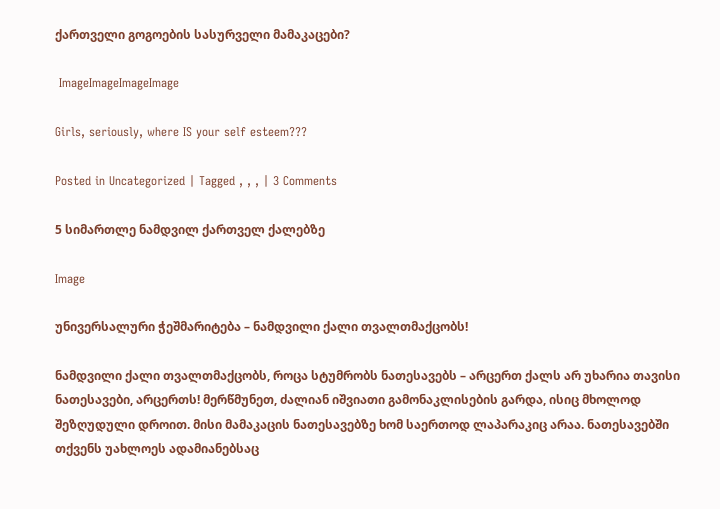ქართველი გოგოების სასურველი მამაკაცები?

 ImageImageImageImage

Girls, seriously, where IS your self esteem???

Posted in Uncategorized | Tagged , , , | 3 Comments

5 სიმართლე ნამდვილ ქართველ ქალებზე

Image

უნივერსალური ჭეშმარიტება – ნამდვილი ქალი თვალთმაქცობს!

ნამდვილი ქალი თვალთმაქცობს, როცა სტუმრობს ნათესავებს – არცერთ ქალს არ უხარია თავისი ნათესავები, არცერთს! მერწმუნეთ, ძალიან იშვიათი გამონაკლისების გარდა, ისიც მხოლოდ შეზღუდული დროით. მისი მამაკაცის ნათესავებზე ხომ საერთოდ ლაპარაკიც არაა. ნათესავებში თქვენს უახლოეს ადამიანებსაც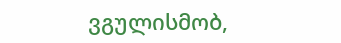ვგულისმობ,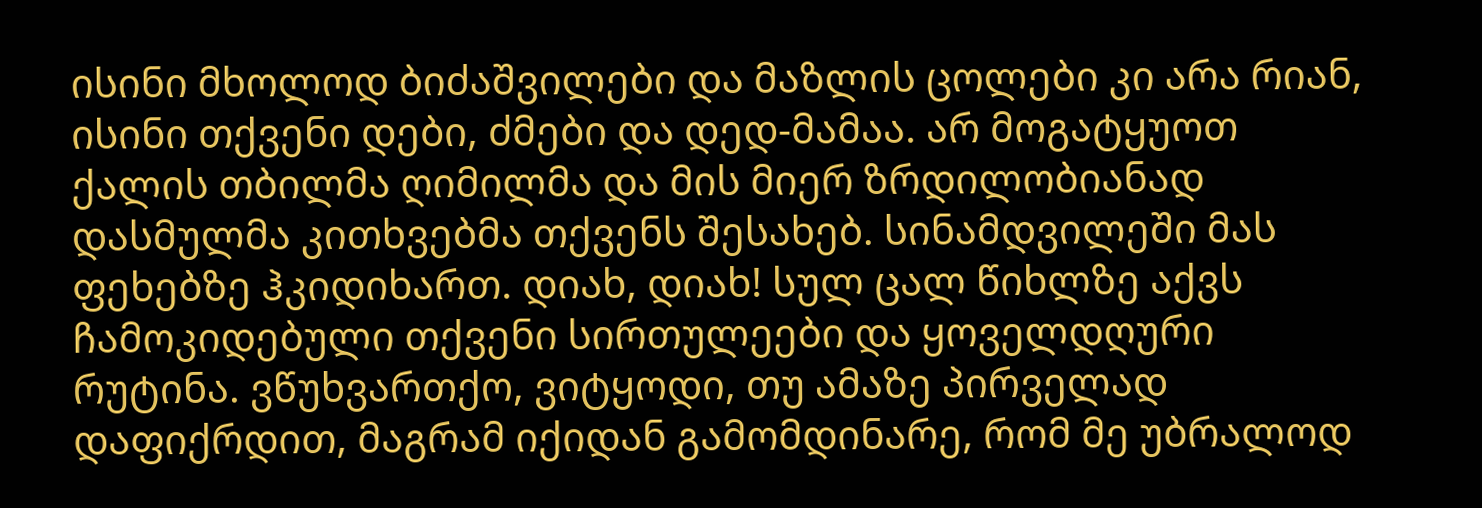ისინი მხოლოდ ბიძაშვილები და მაზლის ცოლები კი არა რიან, ისინი თქვენი დები, ძმები და დედ-მამაა. არ მოგატყუოთ ქალის თბილმა ღიმილმა და მის მიერ ზრდილობიანად დასმულმა კითხვებმა თქვენს შესახებ. სინამდვილეში მას ფეხებზე ჰკიდიხართ. დიახ, დიახ! სულ ცალ წიხლზე აქვს ჩამოკიდებული თქვენი სირთულეები და ყოველდღური რუტინა. ვწუხვართქო, ვიტყოდი, თუ ამაზე პირველად დაფიქრდით, მაგრამ იქიდან გამომდინარე, რომ მე უბრალოდ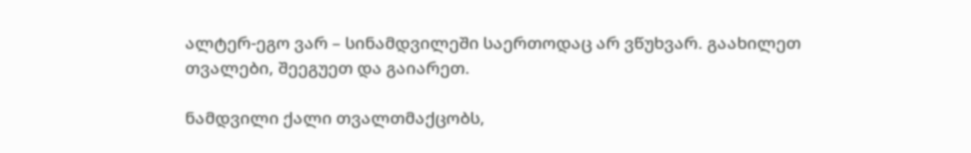ალტერ-ეგო ვარ – სინამდვილეში საერთოდაც არ ვწუხვარ. გაახილეთ თვალები, შეეგუეთ და გაიარეთ.

ნამდვილი ქალი თვალთმაქცობს,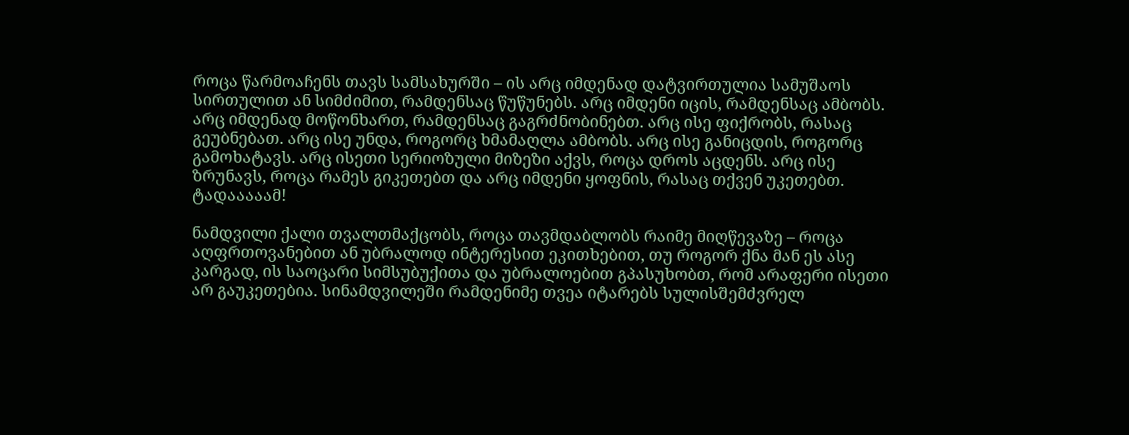როცა წარმოაჩენს თავს სამსახურში – ის არც იმდენად დატვირთულია სამუშაოს სირთულით ან სიმძიმით, რამდენსაც წუწუნებს. არც იმდენი იცის, რამდენსაც ამბობს. არც იმდენად მოწონხართ, რამდენსაც გაგრძნობინებთ. არც ისე ფიქრობს, რასაც გეუბნებათ. არც ისე უნდა, როგორც ხმამაღლა ამბობს. არც ისე განიცდის, როგორც გამოხატავს. არც ისეთი სერიოზული მიზეზი აქვს, როცა დროს აცდენს. არც ისე ზრუნავს, როცა რამეს გიკეთებთ და არც იმდენი ყოფნის, რასაც თქვენ უკეთებთ. ტადააააამ!

ნამდვილი ქალი თვალთმაქცობს, როცა თავმდაბლობს რაიმე მიღწევაზე – როცა აღფრთოვანებით ან უბრალოდ ინტერესით ეკითხებით, თუ როგორ ქნა მან ეს ასე კარგად, ის საოცარი სიმსუბუქითა და უბრალოებით გპასუხობთ, რომ არაფერი ისეთი არ გაუკეთებია. სინამდვილეში რამდენიმე თვეა იტარებს სულისშემძვრელ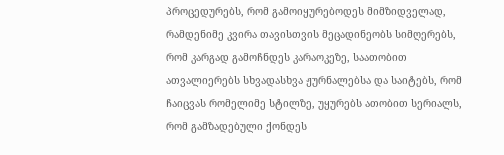პროცედურებს, რომ გამოიყურებოდეს მიმზიდველად, რამდენიმე კვირა თავისთვის მეცადინეობს სიმღერებს, რომ კარგად გამოჩნდეს კარაოკეზე, საათობით ათვალიერებს სხვადასხვა ჟურნალებსა და საიტებს, რომ ჩაიცვას რომელიმე სტილზე, უყურებს ათობით სერიალს, რომ გამზადებული ქონდეს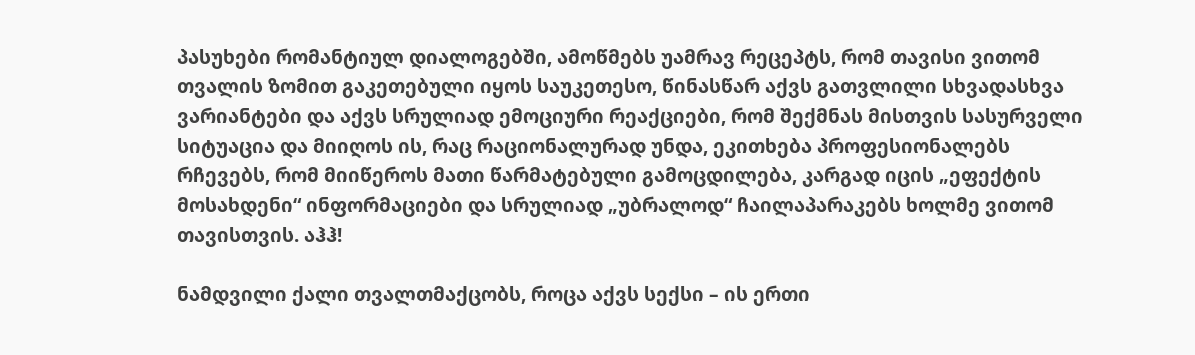პასუხები რომანტიულ დიალოგებში, ამოწმებს უამრავ რეცეპტს, რომ თავისი ვითომ თვალის ზომით გაკეთებული იყოს საუკეთესო, წინასწარ აქვს გათვლილი სხვადასხვა ვარიანტები და აქვს სრულიად ემოციური რეაქციები, რომ შექმნას მისთვის სასურველი სიტუაცია და მიიღოს ის, რაც რაციონალურად უნდა, ეკითხება პროფესიონალებს რჩევებს, რომ მიიწეროს მათი წარმატებული გამოცდილება, კარგად იცის „ეფექტის მოსახდენი“ ინფორმაციები და სრულიად „უბრალოდ“ ჩაილაპარაკებს ხოლმე ვითომ თავისთვის. აჰჰ!

ნამდვილი ქალი თვალთმაქცობს, როცა აქვს სექსი – ის ერთი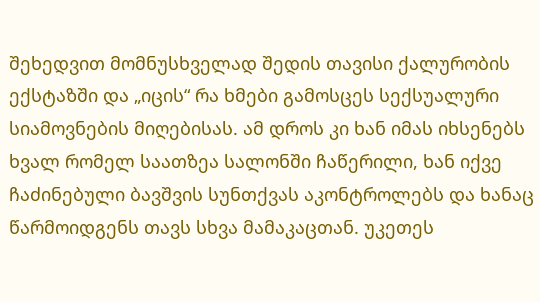შეხედვით მომნუსხველად შედის თავისი ქალურობის ექსტაზში და „იცის“ რა ხმები გამოსცეს სექსუალური სიამოვნების მიღებისას. ამ დროს კი ხან იმას იხსენებს ხვალ რომელ საათზეა სალონში ჩაწერილი, ხან იქვე ჩაძინებული ბავშვის სუნთქვას აკონტროლებს და ხანაც წარმოიდგენს თავს სხვა მამაკაცთან. უკეთეს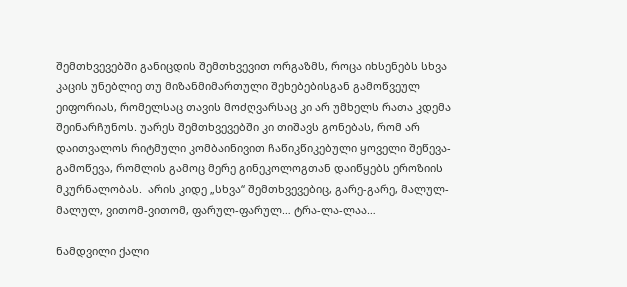შემთხვევებში განიცდის შემთხვევით ორგაზმს, როცა იხსენებს სხვა კაცის უნებლიე თუ მიზანმიმართული შეხებებისგან გამოწვეულ ეიფორიას, რომელსაც თავის მოძღვარსაც კი არ უმხელს რათა კდემა შეინარჩუნოს. უარეს შემთხვევებში კი თიშავს გონებას, რომ არ დაითვალოს რიტმული კომბაინივით ჩაწიკწიკებული ყოველი შეწევა-გამოწევა, რომლის გამოც მერე გინეკოლოგთან დაიწყებს ეროზიის მკურნალობას.  არის კიდე „სხვა“ შემთხვევებიც, გარე-გარე, მალულ-მალულ, ვითომ-ვითომ, ფარულ-ფარულ… ტრა-ლა-ლაა…

ნამდვილი ქალი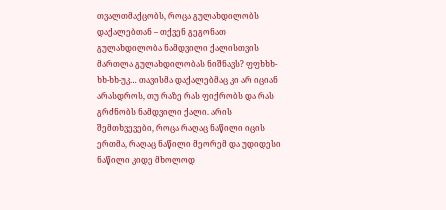თვალთმაქცობს, როცა გულახდილობს დაქალებთან – თქვენ გეგონათ გულახდილობა ნამდვილი ქალისთვის მართლა გულახდილობას ნიშნავს? ფფხხხ-ხხ-ხხ-უკ… თავისმა დაქალებმაც კი არ იციან არასდროს, თუ რაზე რას ფიქრობს და რას გრძნობს ნამდვილი ქალი. არის შემთხვევები, როცა რაღაც ნაწილი იცის ერთმა, რაღაც ნაწილი მეორემ და უდიდესი ნაწილი კიდე მხოლოდ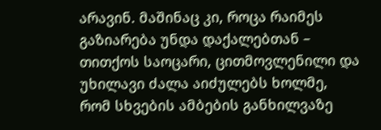არავინ. მაშინაც კი, როცა რაიმეს გაზიარება უნდა დაქალებთან – თითქოს საოცარი, ცითმოვლენილი და უხილავი ძალა აიძულებს ხოლმე, რომ სხვების ამბების განხილვაზე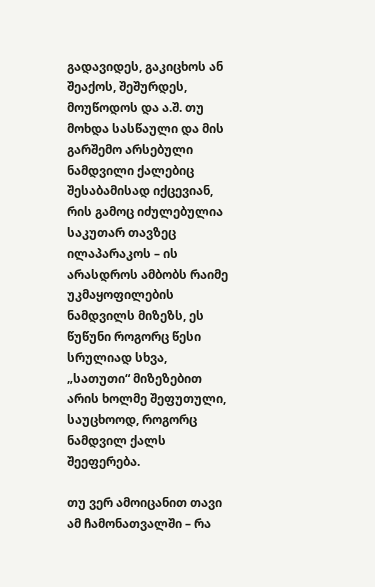გადავიდეს, გაკიცხოს ან შეაქოს, შეშურდეს, მოუწოდოს და ა.შ. თუ მოხდა სასწაული და მის გარშემო არსებული ნამდვილი ქალებიც შესაბამისად იქცევიან, რის გამოც იძულებულია საკუთარ თავზეც ილაპარაკოს – ის არასდროს ამბობს რაიმე უკმაყოფილების ნამდვილს მიზეზს, ეს წუწუნი როგორც წესი სრულიად სხვა, „სათუთი“ მიზეზებით არის ხოლმე შეფუთული, საუცხოოდ, როგორც ნამდვილ ქალს შეეფერება.

თუ ვერ ამოიცანით თავი ამ ჩამონათვალში – რა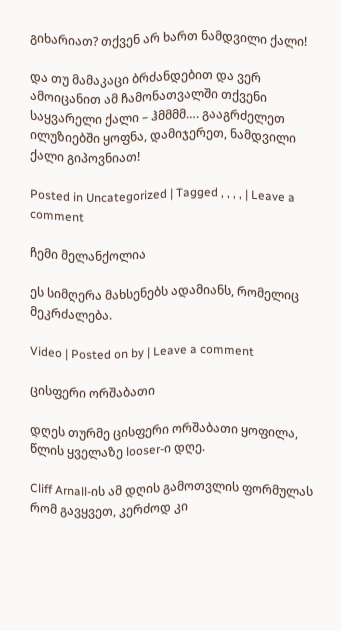გიხარიათ? თქვენ არ ხართ ნამდვილი ქალი!

და თუ მამაკაცი ბრძანდებით და ვერ ამოიცანით ამ ჩამონათვალში თქვენი საყვარელი ქალი – ჰმმმმ…. გააგრძელეთ ილუზიებში ყოფნა, დამიჯერეთ, ნამდვილი ქალი გიპოვნიათ!

Posted in Uncategorized | Tagged , , , , | Leave a comment

ჩემი მელანქოლია

ეს სიმღერა მახსენებს ადამიანს, რომელიც მეკრძალება.

Video | Posted on by | Leave a comment

ცისფერი ორშაბათი

დღეს თურმე ცისფერი ორშაბათი ყოფილა, წლის ყველაზე looser-ი დღე.

Cliff Arnall-ის ამ დღის გამოთვლის ფორმულას რომ გავყვეთ, კერძოდ კი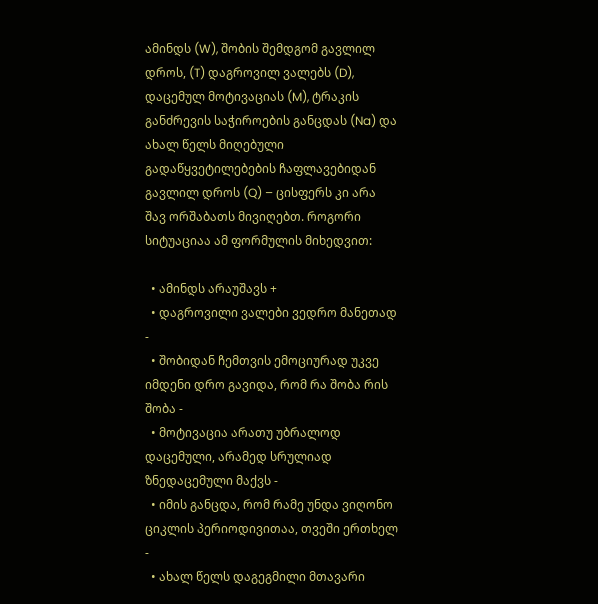ამინდს (W), შობის შემდგომ გავლილ დროს, (T) დაგროვილ ვალებს (D), დაცემულ მოტივაციას (M), ტრაკის განძრევის საჭიროების განცდას (Na) და ახალ წელს მიღებული გადაწყვეტილებების ჩაფლავებიდან გავლილ დროს (Q) – ცისფერს კი არა შავ ორშაბათს მივიღებთ. როგორი სიტუაციაა ამ ფორმულის მიხედვით:

  • ამინდს არაუშავს +
  • დაგროვილი ვალები ვედრო მანეთად -
  • შობიდან ჩემთვის ემოციურად უკვე იმდენი დრო გავიდა, რომ რა შობა რის შობა -
  • მოტივაცია არათუ უბრალოდ დაცემული, არამედ სრულიად ზნედაცემული მაქვს -
  • იმის განცდა, რომ რამე უნდა ვიღონო ციკლის პერიოდივითაა, თვეში ერთხელ -
  • ახალ წელს დაგეგმილი მთავარი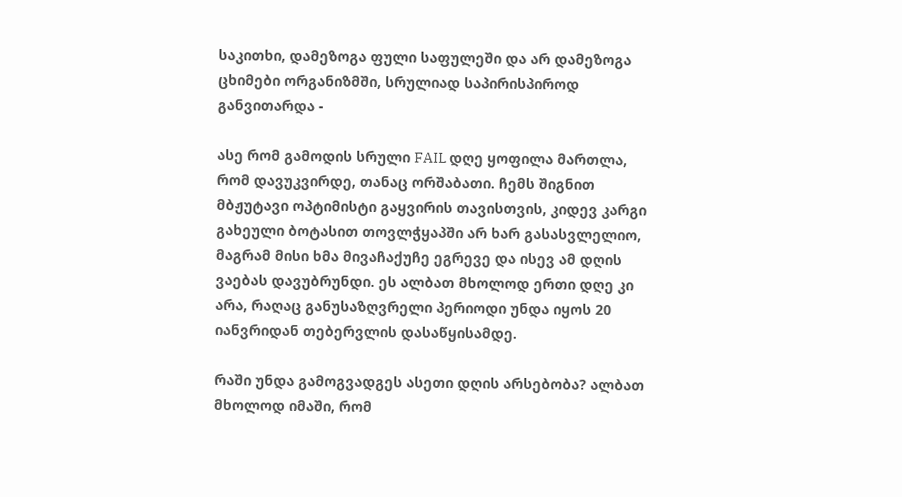საკითხი, დამეზოგა ფული საფულეში და არ დამეზოგა ცხიმები ორგანიზმში, სრულიად საპირისპიროდ განვითარდა -

ასე რომ გამოდის სრული FAIL დღე ყოფილა მართლა, რომ დავუკვირდე, თანაც ორშაბათი. ჩემს შიგნით მბჟუტავი ოპტიმისტი გაყვირის თავისთვის, კიდევ კარგი გახეული ბოტასით თოვლჭყაპში არ ხარ გასასვლელიო, მაგრამ მისი ხმა მივაჩაქუჩე ეგრევე და ისევ ამ დღის ვაებას დავუბრუნდი. ეს ალბათ მხოლოდ ერთი დღე კი არა, რაღაც განუსაზღვრელი პერიოდი უნდა იყოს 20 იანვრიდან თებერვლის დასაწყისამდე.

რაში უნდა გამოგვადგეს ასეთი დღის არსებობა? ალბათ მხოლოდ იმაში, რომ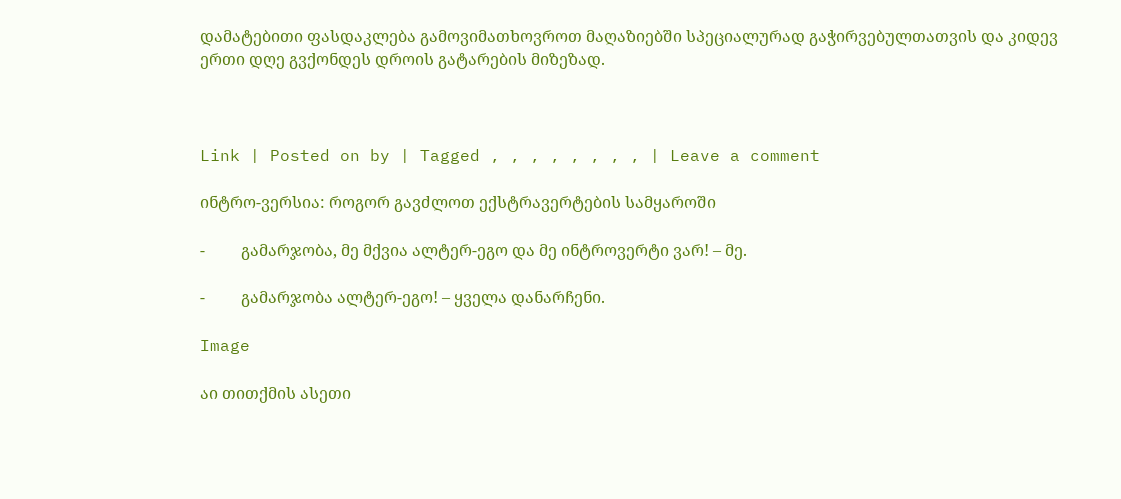დამატებითი ფასდაკლება გამოვიმათხოვროთ მაღაზიებში სპეციალურად გაჭირვებულთათვის და კიდევ ერთი დღე გვქონდეს დროის გატარების მიზეზად.



Link | Posted on by | Tagged , , , , , , , , | Leave a comment

ინტრო-ვერსია: როგორ გავძლოთ ექსტრავერტების სამყაროში

-         გამარჯობა, მე მქვია ალტერ-ეგო და მე ინტროვერტი ვარ! – მე.

-         გამარჯობა ალტერ-ეგო! – ყველა დანარჩენი.

Image

აი თითქმის ასეთი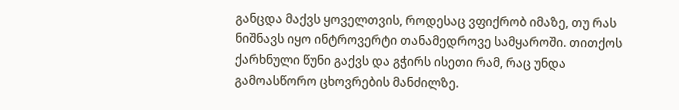განცდა მაქვს ყოველთვის, როდესაც ვფიქრობ იმაზე, თუ რას ნიშნავს იყო ინტროვერტი თანამედროვე სამყაროში. თითქოს ქარხნული წუნი გაქვს და გჭირს ისეთი რამ, რაც უნდა გამოასწორო ცხოვრების მანძილზე.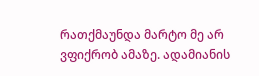რათქმაუნდა მარტო მე არ ვფიქრობ ამაზე. ადამიანის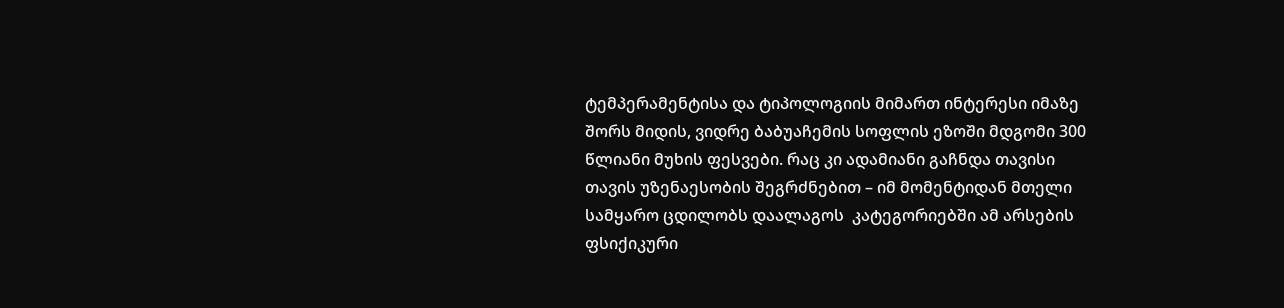ტემპერამენტისა და ტიპოლოგიის მიმართ ინტერესი იმაზე შორს მიდის, ვიდრე ბაბუაჩემის სოფლის ეზოში მდგომი 300 წლიანი მუხის ფესვები. რაც კი ადამიანი გაჩნდა თავისი თავის უზენაესობის შეგრძნებით – იმ მომენტიდან მთელი სამყარო ცდილობს დაალაგოს  კატეგორიებში ამ არსების ფსიქიკური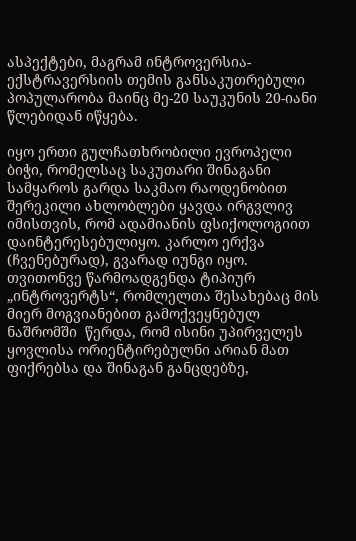ასპექტები, მაგრამ ინტროვერსია-ექსტრავერსიის თემის განსაკუთრებული პოპულარობა მაინც მე-20 საუკუნის 20-იანი წლებიდან იწყება.

იყო ერთი გულჩათხრობილი ევროპელი ბიჭი, რომელსაც საკუთარი შინაგანი სამყაროს გარდა საკმაო რაოდენობით შერეკილი ახლობლები ყავდა ირგვლივ იმისთვის, რომ ადამიანის ფსიქოლოგიით დაინტერესებულიყო. კარლო ერქვა (ჩვენებურად), გვარად იუნგი იყო. თვითონვე წარმოადგენდა ტიპიურ „ინტროვერტს“, რომლელთა შესახებაც მის მიერ მოგვიანებით გამოქვეყნებულ ნაშრომში  წერდა, რომ ისინი უპირველეს ყოვლისა ორიენტირებულნი არიან მათ ფიქრებსა და შინაგან განცდებზე,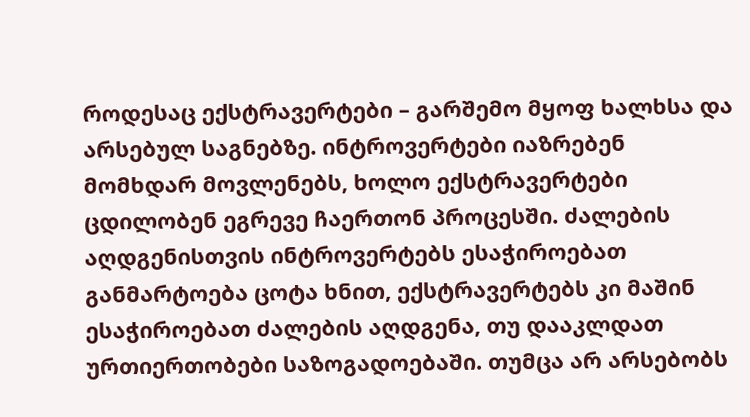როდესაც ექსტრავერტები – გარშემო მყოფ ხალხსა და არსებულ საგნებზე. ინტროვერტები იაზრებენ მომხდარ მოვლენებს, ხოლო ექსტრავერტები ცდილობენ ეგრევე ჩაერთონ პროცესში. ძალების აღდგენისთვის ინტროვერტებს ესაჭიროებათ განმარტოება ცოტა ხნით, ექსტრავერტებს კი მაშინ ესაჭიროებათ ძალების აღდგენა, თუ დააკლდათ ურთიერთობები საზოგადოებაში. თუმცა არ არსებობს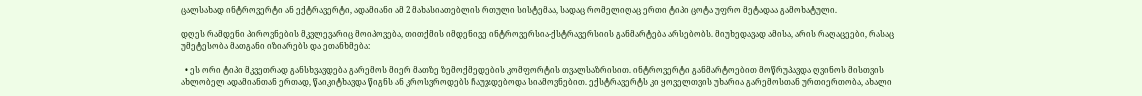ცალსახად ინტროვერტი ან ექტრავერტი, ადამიანი ამ 2 მახასიათებლის რთული სისტემაა, სადაც რომელიღაც ერთი ტიპი ცოტა უფრო მეტადაა გამოხატული.

დღეს რამდენი პიროვნების მკვლევარიც მოიპოვება, თითქმის იმდენივე ინტროვერსია-ქსტრავერსიის განმარტება არსებობს. მიუხედავად ამისა, არის რაღაცეები, რასაც უმეტესობა მათგანი იზიარებს და ეთანხმება:

  • ეს ორი ტიპი მკვეთრად განსხვავდება გარემოს მიერ მათზე ზემოქმედების კომფორტის თვალსაზრისით. ინტროვერტი განმარტოებით მოწრუპავდა ღვინოს მისთვის ახლობელ ადამიანთან ერთად, წაიკიტხავდა წიგნს ან კროსვროდებს ჩაუჯდებოდა სიამოვნებით. ექსტრავერტს კი ყოველთვის უხარია გარემოსთან ურთიერთობა, ახალი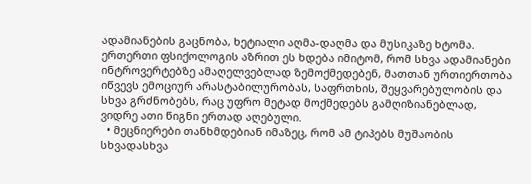ადამიანების გაცნობა, ხეტიალი აღმა-დაღმა და მუსიკაზე ხტომა. ერთერთი ფსიქოლოგის აზრით ეს ხდება იმიტომ, რომ სხვა ადამიანები ინტროვერტებზე ამაღელვებლად ზემოქმედებენ, მათთან ურთიერთობა იწვევს ემოციურ არასტაბილურობას, საფრთხის, შეყვარებულობის და სხვა გრძნობებს, რაც უფრო მეტად მოქმედებს გამღიზიანებლად, ვიდრე ათი წიგნი ერთად აღებული.
  • მეცნიერები თანხმდებიან იმაზეც, რომ ამ ტიპებს მუშაობის სხვადასხვა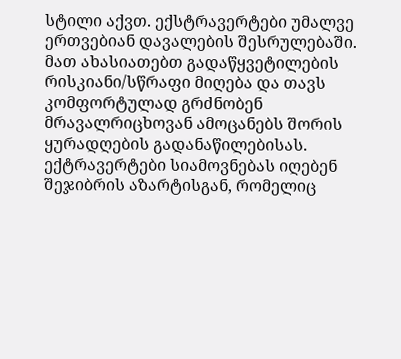სტილი აქვთ. ექსტრავერტები უმალვე ერთვებიან დავალების შესრულებაში. მათ ახასიათებთ გადაწყვეტილების რისკიანი/სწრაფი მიღება და თავს კომფორტულად გრძნობენ მრავალრიცხოვან ამოცანებს შორის ყურადღების გადანაწილებისას. ექტრავერტები სიამოვნებას იღებენ შეჯიბრის აზარტისგან, რომელიც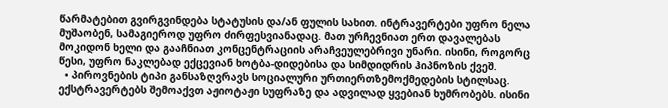წარმატებით გვირგვინდება სტატუსის და/ან ფულის სახით. ინტრავერტები უფრო ნელა მუშაობენ, სამაგიეროდ უფრო ძირფესვიანადაც. მათ ურჩევნიათ ერთ დავალებას მოკიდონ ხელი და გააჩნიათ კონცენტრაციის არაჩვეულებრივი უნარი. ისინი, როგორც წესი, უფრო ნაკლებად ექცევიან ხოტბა-დიდებისა და სიმდიდრის ჰიპნოზის ქვეშ.
  • პიროვნების ტიპი განსაზღვრავს სოციალური ურთიერთზემოქმედების სტილსაც. ექსტრავერტებს შემოაქვთ აჟიოტაჟი სუფრაზე და ადვილად ყვებიან ხუმრობებს. ისინი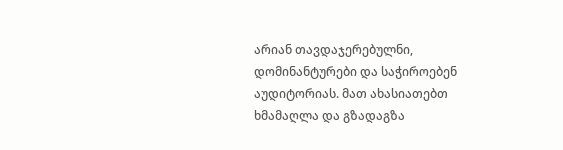არიან თავდაჯერებულნი, დომინანტურები და საჭიროებენ აუდიტორიას. მათ ახასიათებთ ხმამაღლა და გზადაგზა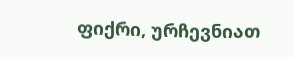ფიქრი, ურჩევნიათ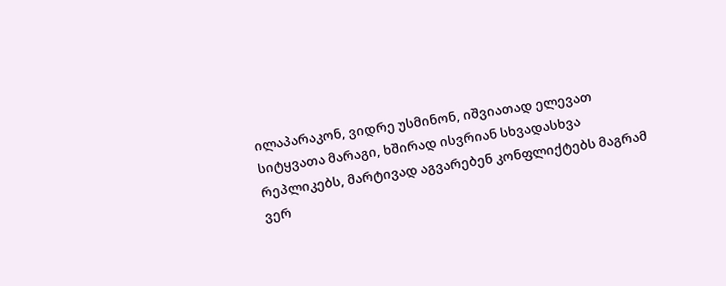ილაპარაკონ, ვიდრე უსმინონ, იშვიათად ელევათ სიტყვათა მარაგი, ხშირად ისვრიან სხვადასხვა რეპლიკებს, მარტივად აგვარებენ კონფლიქტებს მაგრამ ვერ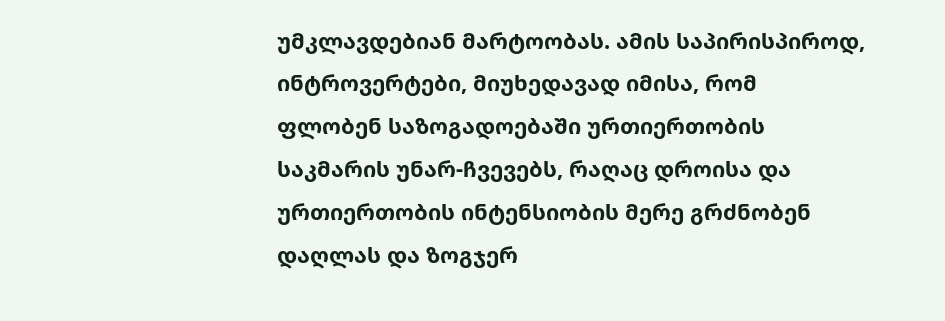უმკლავდებიან მარტოობას. ამის საპირისპიროდ, ინტროვერტები, მიუხედავად იმისა, რომ ფლობენ საზოგადოებაში ურთიერთობის საკმარის უნარ-ჩვევებს, რაღაც დროისა და ურთიერთობის ინტენსიობის მერე გრძნობენ დაღლას და ზოგჯერ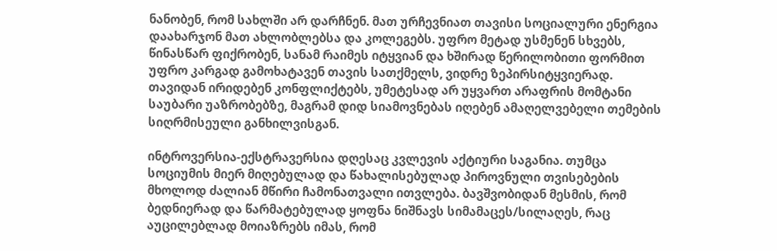ნანობენ, რომ სახლში არ დარჩნენ. მათ ურჩევნიათ თავისი სოციალური ენერგია დაახარჯონ მათ ახლობლებსა და კოლეგებს. უფრო მეტად უსმენენ სხვებს, წინასწარ ფიქრობენ, სანამ რაიმეს იტყვიან და ხშირად წერილობითი ფორმით უფრო კარგად გამოხატავენ თავის სათქმელს, ვიდრე ზეპირსიტყვიერად. თავიდან ირიდებენ კონფლიქტებს, უმეტესად არ უყვართ არაფრის მომტანი საუბარი უაზრობებზე, მაგრამ დიდ სიამოვნებას იღებენ ამაღელვებელი თემების სიღრმისეული განხილვისგან.

ინტროვერსია-ექსტრავერსია დღესაც კვლევის აქტიური საგანია. თუმცა სოციუმის მიერ მიღებულად და წახალისებულად პიროვნული თვისებების მხოლოდ ძალიან მწირი ჩამონათვალი ითვლება. ბავშვობიდან მესმის, რომ ბედნიერად და წარმატებულად ყოფნა ნიშნავს სიმამაცეს/სილაღეს, რაც აუცილებლად მოიაზრებს იმას, რომ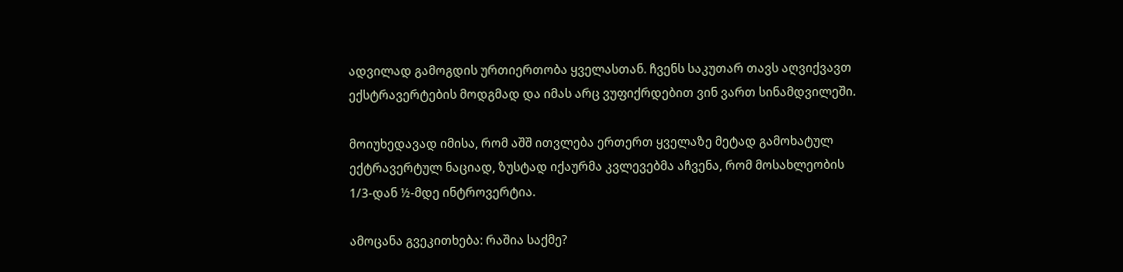ადვილად გამოგდის ურთიერთობა ყველასთან. ჩვენს საკუთარ თავს აღვიქვავთ ექსტრავერტების მოდგმად და იმას არც ვუფიქრდებით ვინ ვართ სინამდვილეში.

მოიუხედავად იმისა, რომ აშშ ითვლება ერთერთ ყველაზე მეტად გამოხატულ ექტრავერტულ ნაციად, ზუსტად იქაურმა კვლევებმა აჩვენა, რომ მოსახლეობის 1/3-დან ½-მდე ინტროვერტია.

ამოცანა გვეკითხება: რაშია საქმე?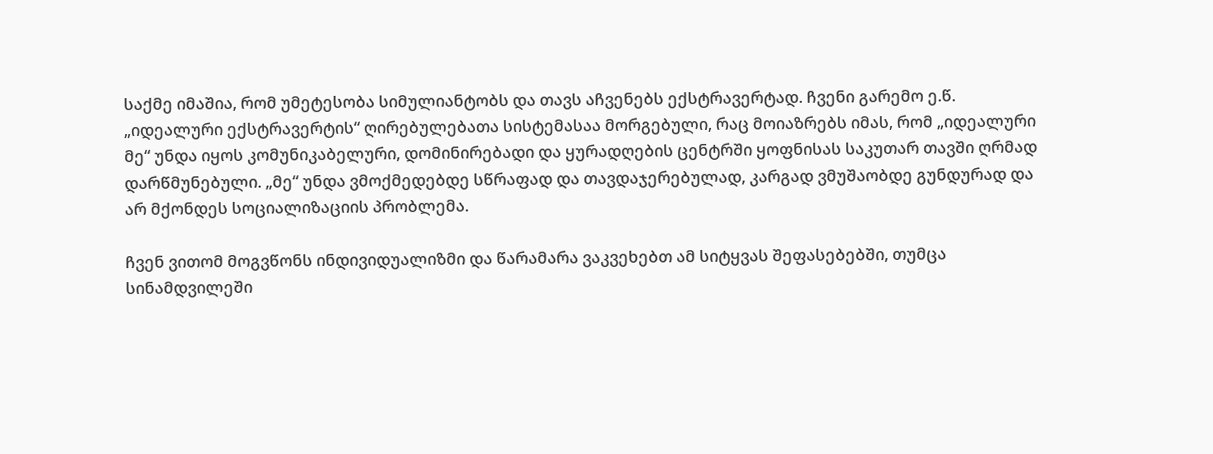საქმე იმაშია, რომ უმეტესობა სიმულიანტობს და თავს აჩვენებს ექსტრავერტად. ჩვენი გარემო ე.წ. „იდეალური ექსტრავერტის“ ღირებულებათა სისტემასაა მორგებული, რაც მოიაზრებს იმას, რომ „იდეალური მე“ უნდა იყოს კომუნიკაბელური, დომინირებადი და ყურადღების ცენტრში ყოფნისას საკუთარ თავში ღრმად დარწმუნებული. „მე“ უნდა ვმოქმედებდე სწრაფად და თავდაჯერებულად, კარგად ვმუშაობდე გუნდურად და არ მქონდეს სოციალიზაციის პრობლემა.

ჩვენ ვითომ მოგვწონს ინდივიდუალიზმი და წარამარა ვაკვეხებთ ამ სიტყვას შეფასებებში, თუმცა სინამდვილეში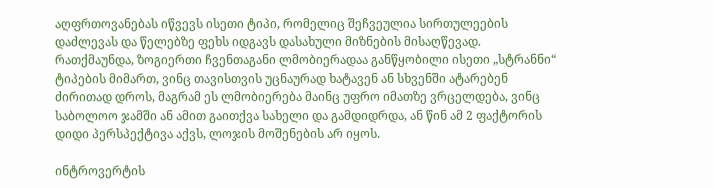აღფრთოვანებას იწვევს ისეთი ტიპი, რომელიც შეჩვეულია სირთულეების დაძლევას და წელებზე ფეხს იდგავს დასახული მიზნების მისაღწევად. რათქმაუნდა, ზოგიერთი ჩვენთაგანი ლმობიერადაა განწყობილი ისეთი „სტრანნი“ ტიპების მიმართ, ვინც თავისთვის უცნაურად ხატავენ ან სხვენში ატარებენ ძირითად დროს, მაგრამ ეს ლმობიერება მაინც უფრო იმათზე ვრცელდება, ვინც საბოლოო ჯამში ან ამით გაითქვა სახელი და გამდიდრდა, ან წინ ამ 2 ფაქტორის დიდი პერსპექტივა აქვს, ლოჯის მოშენების არ იყოს.

ინტროვერტის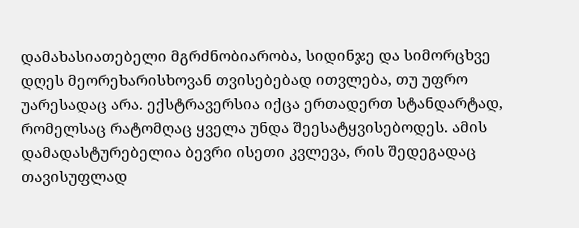დამახასიათებელი მგრძნობიარობა, სიდინჯე და სიმორცხვე დღეს მეორეხარისხოვან თვისებებად ითვლება, თუ უფრო უარესადაც არა. ექსტრავერსია იქცა ერთადერთ სტანდარტად, რომელსაც რატომღაც ყველა უნდა შეესატყვისებოდეს. ამის დამადასტურებელია ბევრი ისეთი კვლევა, რის შედეგადაც თავისუფლად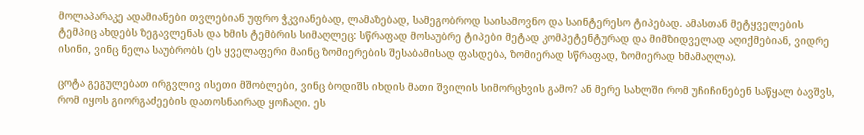მოლაპარაკე ადამიანები თვლებიან უფრო ჭკვიანებად, ლამაზებად, სამეგობროდ საისამოვნო და საინტერესო ტიპებად. ამასთან მეტყველების ტემპიც ახდებს ზეგავლენას და ხმის ტემბრის სიმაღლეც: სწრაფად მოსაუბრე ტიპები მეტად კომპეტენტურად და მიმზიდველად აღიქმებიან, ვიდრე ისინი, ვინც ნელა საუბრობს (ეს ყველაფერი მაინც ზომიერების შესაბამისად ფასდება, ზომიერად სწრაფად, ზომიერად ხმამაღლა).

ცოტა გეგულებათ ირგვლივ ისეთი მშობლები, ვინც ბოდიშს იხდის მათი შვილის სიმორცხვის გამო? ან მერე სახლში რომ უჩიჩინებენ საწყალ ბავშვს, რომ იყოს გიორგაძეების დათოსნაირად ყოჩაღი. ეს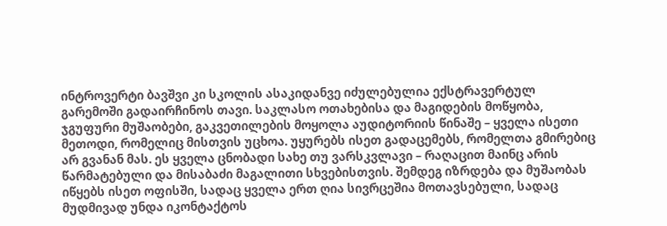ინტროვერტი ბავშვი კი სკოლის ასაკიდანვე იძულებულია ექსტრავერტულ გარემოში გადაირჩინოს თავი. საკლასო ოთახებისა და მაგიდების მოწყობა, ჯგუფური მუშაობები, გაკვეთილების მოყოლა აუდიტორიის წინაშე – ყველა ისეთი მეთოდი, რომელიც მისთვის უცხოა. უყურებს ისეთ გადაცემებს, რომელთა გმირებიც არ გვანან მას. ეს ყველა ცნობადი სახე თუ ვარსკვლავი – რაღაცით მაინც არის წარმატებული და მისაბაძი მაგალითი სხვებისთვის. შემდეგ იზრდება და მუშაობას იწყებს ისეთ ოფისში, სადაც ყველა ერთ ღია სივრცეშია მოთავსებული, სადაც მუდმივად უნდა იკონტაქტოს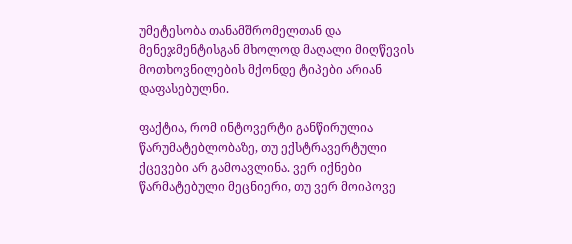უმეტესობა თანამშრომელთან და მენეჯმენტისგან მხოლოდ მაღალი მიღწევის მოთხოვნილების მქონდე ტიპები არიან დაფასებულნი.

ფაქტია, რომ ინტოვერტი განწირულია წარუმატებლობაზე, თუ ექსტრავერტული ქცევები არ გამოავლინა. ვერ იქნები წარმატებული მეცნიერი, თუ ვერ მოიპოვე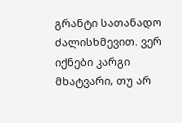გრანტი სათანადო ძალისხმევით. ვერ იქნები კარგი მხატვარი, თუ არ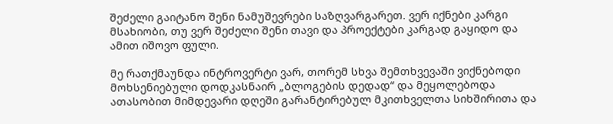შეძელი გაიტანო შენი ნამუშევრები საზღვარგარეთ. ვერ იქნები კარგი მსახიობი, თუ ვერ შეძელი შენი თავი და პროექტები კარგად გაყიდო და ამით იშოვო ფული.

მე რათქმაუნდა ინტროვერტი ვარ, თორემ სხვა შემთხვევაში ვიქნებოდი მოხსენიებული დოდკასნაირ „ბლოგების დედად“ და მეყოლებოდა ათასობით მიმდევარი დღეში გარანტირებულ მკითხველთა სიხშირითა და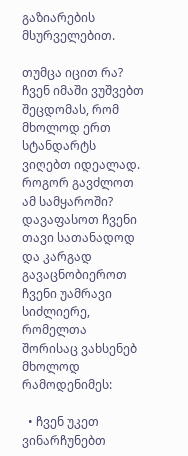გაზიარების მსურველებით.

თუმცა იცით რა? ჩვენ იმაში ვუშვებთ შეცდომას, რომ მხოლოდ ერთ სტანდარტს ვიღებთ იდეალად. როგორ გავძლოთ ამ სამყაროში? დავაფასოთ ჩვენი თავი სათანადოდ და კარგად გავაცნობიეროთ ჩვენი უამრავი სიძლიერე, რომელთა შორისაც ვახსენებ მხოლოდ რამოდენიმეს:

  • ჩვენ უკეთ ვინარჩუნებთ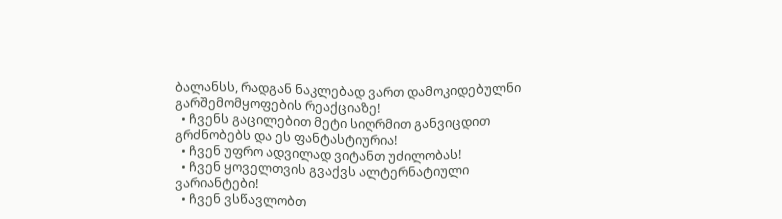ბალანსს, რადგან ნაკლებად ვართ დამოკიდებულნი გარშემომყოფების რეაქციაზე!
  • ჩვენს გაცილებით მეტი სიღრმით განვიცდით გრძნობებს და ეს ფანტასტიურია!
  • ჩვენ უფრო ადვილად ვიტანთ უძილობას!
  • ჩვენ ყოველთვის გვაქვს ალტერნატიული ვარიანტები!
  • ჩვენ ვსწავლობთ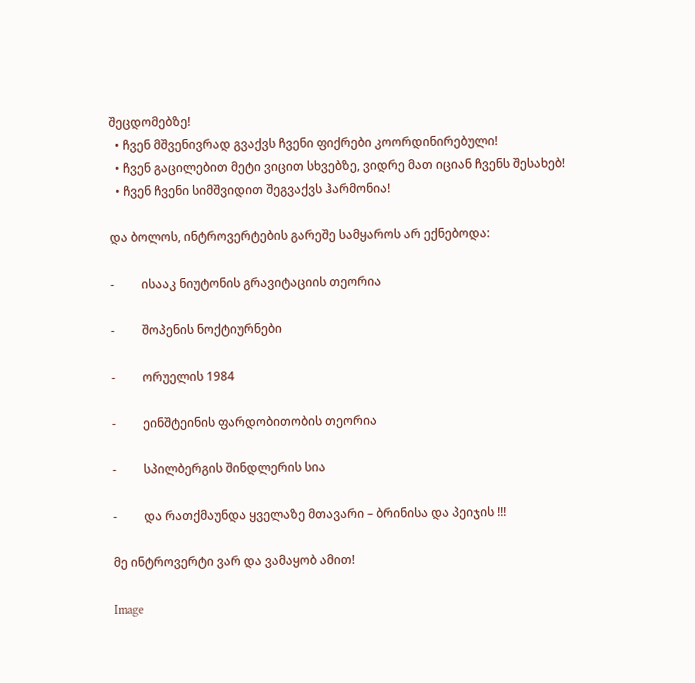შეცდომებზე!
  • ჩვენ მშვენივრად გვაქვს ჩვენი ფიქრები კოორდინირებული!
  • ჩვენ გაცილებით მეტი ვიცით სხვებზე, ვიდრე მათ იციან ჩვენს შესახებ!
  • ჩვენ ჩვენი სიმშვიდით შეგვაქვს ჰარმონია!

და ბოლოს, ინტროვერტების გარეშე სამყაროს არ ექნებოდა:

-         ისააკ ნიუტონის გრავიტაციის თეორია

-         შოპენის ნოქტიურნები

-         ორუელის 1984

-         ეინშტეინის ფარდობითობის თეორია

-         სპილბერგის შინდლერის სია

-         და რათქმაუნდა ყველაზე მთავარი – ბრინისა და პეიჯის !!!

მე ინტროვერტი ვარ და ვამაყობ ამით!

Image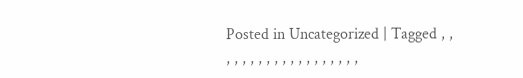Posted in Uncategorized | Tagged , , , , , , , , , , , , , , , , , , ,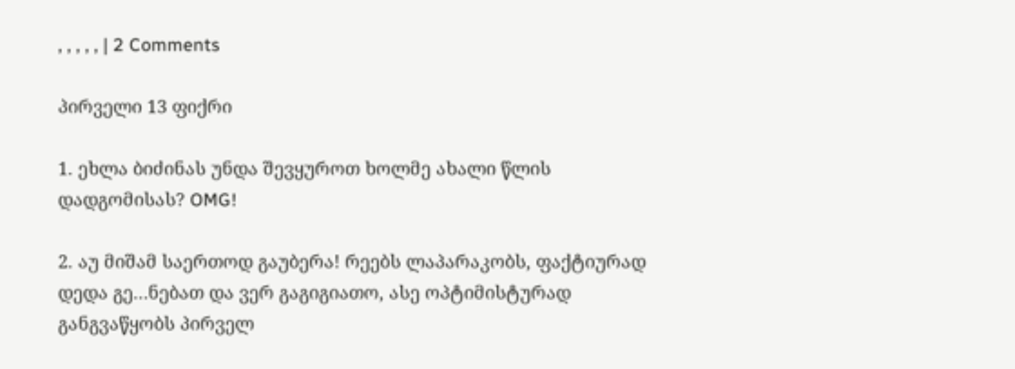, , , , , | 2 Comments

პირველი 13 ფიქრი

1. ეხლა ბიძინას უნდა შევყუროთ ხოლმე ახალი წლის დადგომისას? OMG!

2. აუ მიშამ საერთოდ გაუბერა! რეებს ლაპარაკობს, ფაქტიურად დედა გე…ნებათ და ვერ გაგიგიათო, ასე ოპტიმისტურად განგვაწყობს პირველ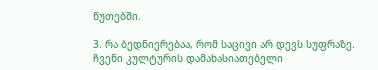წუთებში.

3. რა ბედნიერებაა, რომ საცივი არ დევს სუფრაზე. ჩვენი კულტურის დამახასიათებელი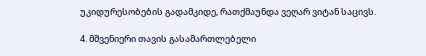უკიდურესობების გადამკიდე, რათქმაუნდა ვეღარ ვიტან საცივს.

4. მშვენიერი თავის გასამართლებელი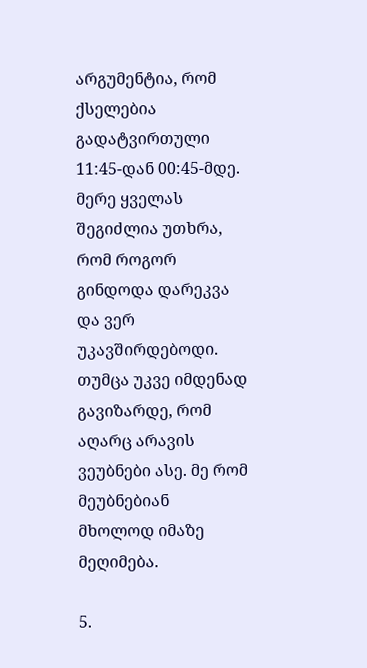არგუმენტია, რომ ქსელებია გადატვირთული 11:45-დან 00:45-მდე. მერე ყველას შეგიძლია უთხრა, რომ როგორ გინდოდა დარეკვა და ვერ უკავშირდებოდი. თუმცა უკვე იმდენად გავიზარდე, რომ აღარც არავის ვეუბნები ასე. მე რომ მეუბნებიან მხოლოდ იმაზე მეღიმება.

5.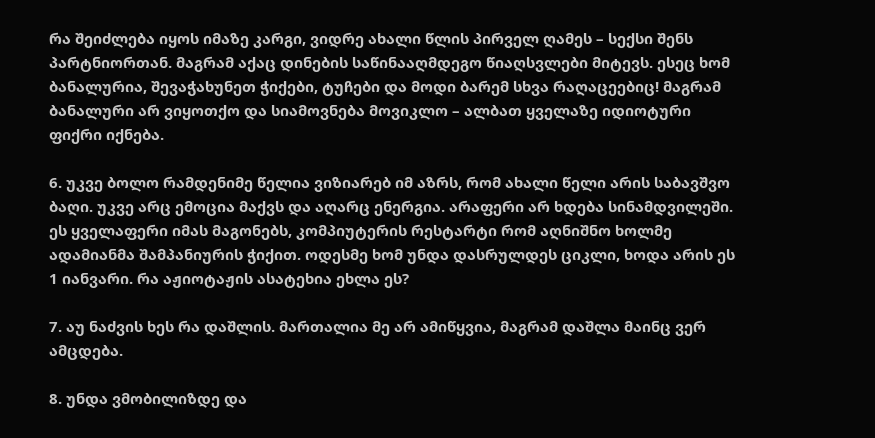რა შეიძლება იყოს იმაზე კარგი, ვიდრე ახალი წლის პირველ ღამეს – სექსი შენს პარტნიორთან. მაგრამ აქაც დინების საწინააღმდეგო წიაღსვლები მიტევს. ესეც ხომ ბანალურია, შევაჭახუნეთ ჭიქები, ტუჩები და მოდი ბარემ სხვა რაღაცეებიც! მაგრამ ბანალური არ ვიყოთქო და სიამოვნება მოვიკლო – ალბათ ყველაზე იდიოტური ფიქრი იქნება.

6. უკვე ბოლო რამდენიმე წელია ვიზიარებ იმ აზრს, რომ ახალი წელი არის საბავშვო ბაღი. უკვე არც ემოცია მაქვს და აღარც ენერგია. არაფერი არ ხდება სინამდვილეში. ეს ყველაფერი იმას მაგონებს, კომპიუტერის რესტარტი რომ აღნიშნო ხოლმე ადამიანმა შამპანიურის ჭიქით. ოდესმე ხომ უნდა დასრულდეს ციკლი, ხოდა არის ეს 1 იანვარი. რა აჟიოტაჟის ასატეხია ეხლა ეს?

7. აუ ნაძვის ხეს რა დაშლის. მართალია მე არ ამიწყვია, მაგრამ დაშლა მაინც ვერ ამცდება.

8. უნდა ვმობილიზდე და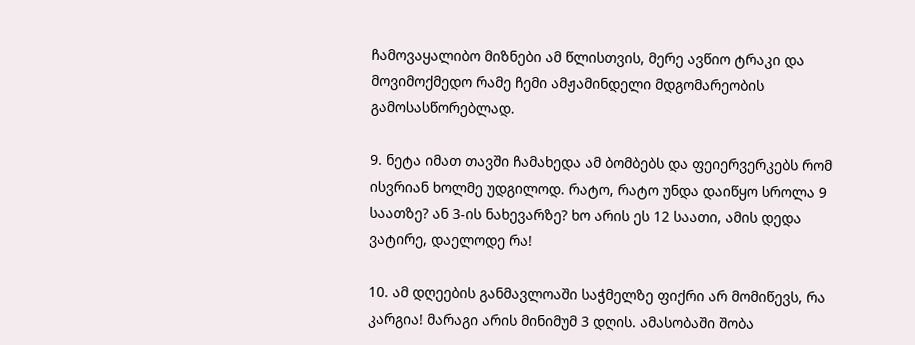ჩამოვაყალიბო მიზნები ამ წლისთვის, მერე ავწიო ტრაკი და მოვიმოქმედო რამე ჩემი ამჟამინდელი მდგომარეობის გამოსასწორებლად.

9. ნეტა იმათ თავში ჩამახედა ამ ბომბებს და ფეიერვერკებს რომ ისვრიან ხოლმე უდგილოდ. რატო, რატო უნდა დაიწყო სროლა 9 საათზე? ან 3-ის ნახევარზე? ხო არის ეს 12 საათი, ამის დედა ვატირე, დაელოდე რა!

10. ამ დღეების განმავლოაში საჭმელზე ფიქრი არ მომიწევს, რა კარგია! მარაგი არის მინიმუმ 3 დღის. ამასობაში შობა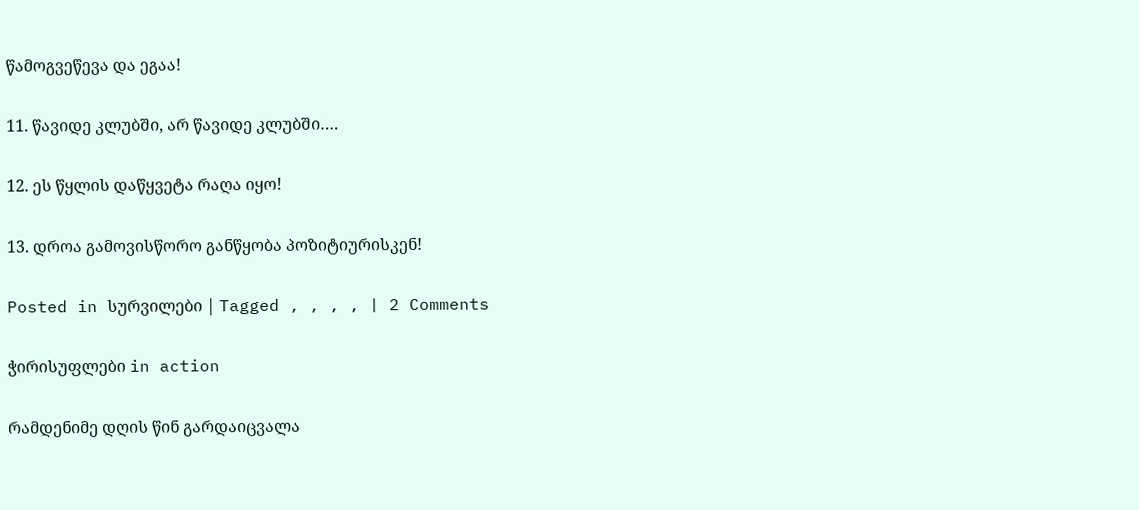წამოგვეწევა და ეგაა!

11. წავიდე კლუბში, არ წავიდე კლუბში….

12. ეს წყლის დაწყვეტა რაღა იყო!

13. დროა გამოვისწორო განწყობა პოზიტიურისკენ!

Posted in სურვილები | Tagged , , , , | 2 Comments

ჭირისუფლები in action

რამდენიმე დღის წინ გარდაიცვალა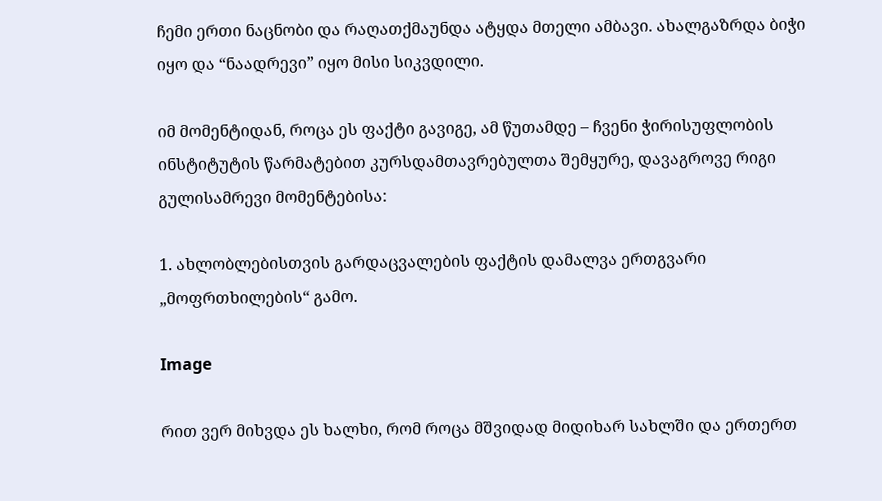ჩემი ერთი ნაცნობი და რაღათქმაუნდა ატყდა მთელი ამბავი. ახალგაზრდა ბიჭი იყო და “ნაადრევი” იყო მისი სიკვდილი.

იმ მომენტიდან, როცა ეს ფაქტი გავიგე, ამ წუთამდე – ჩვენი ჭირისუფლობის ინსტიტუტის წარმატებით კურსდამთავრებულთა შემყურე, დავაგროვე რიგი გულისამრევი მომენტებისა:

1. ახლობლებისთვის გარდაცვალების ფაქტის დამალვა ერთგვარი „მოფრთხილების“ გამო.

Image

რით ვერ მიხვდა ეს ხალხი, რომ როცა მშვიდად მიდიხარ სახლში და ერთერთ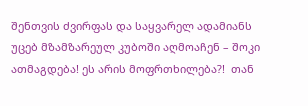შენთვის ძვირფას და საყვარელ ადამიანს უცებ მზამზარეულ კუბოში აღმოაჩენ – შოკი ათმაგდება! ეს არის მოფრთხილება?!  თან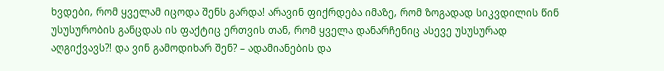ხვდები, რომ ყველამ იცოდა შენს გარდა! არავინ ფიქრდება იმაზე, რომ ზოგადად სიკვდილის წინ უსუსურობის განცდას ის ფაქტიც ერთვის თან, რომ ყველა დანარჩენიც ასევე უსუსურად აღგიქვავს?! და ვინ გამოდიხარ შენ? – ადამიანების და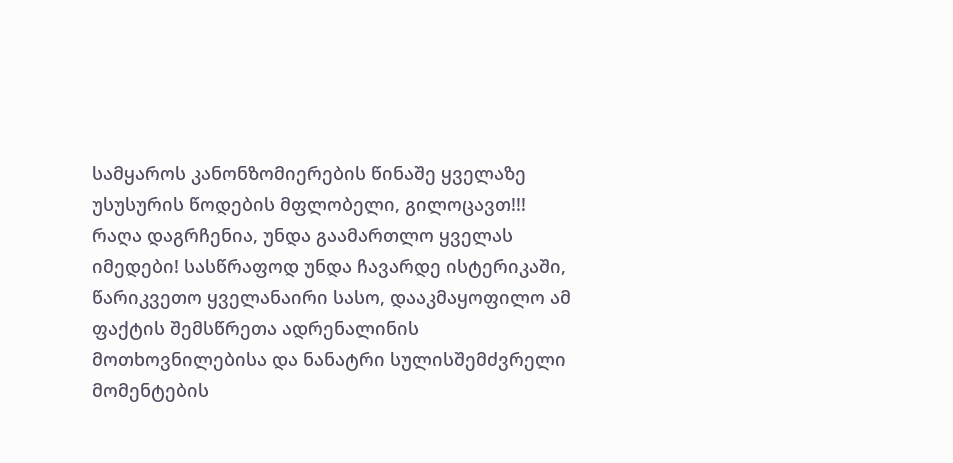სამყაროს კანონზომიერების წინაშე ყველაზე უსუსურის წოდების მფლობელი, გილოცავთ!!! რაღა დაგრჩენია, უნდა გაამართლო ყველას იმედები! სასწრაფოდ უნდა ჩავარდე ისტერიკაში, წარიკვეთო ყველანაირი სასო, დააკმაყოფილო ამ ფაქტის შემსწრეთა ადრენალინის მოთხოვნილებისა და ნანატრი სულისშემძვრელი მომენტების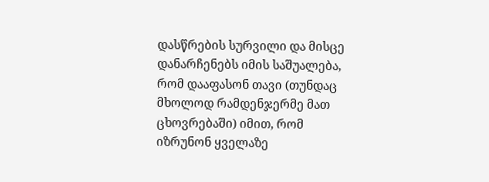დასწრების სურვილი და მისცე დანარჩენებს იმის საშუალება, რომ დააფასონ თავი (თუნდაც მხოლოდ რამდენჯერმე მათ ცხოვრებაში) იმით, რომ იზრუნონ ყველაზე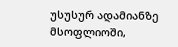უსუსურ ადამიანზე მსოფლიოში,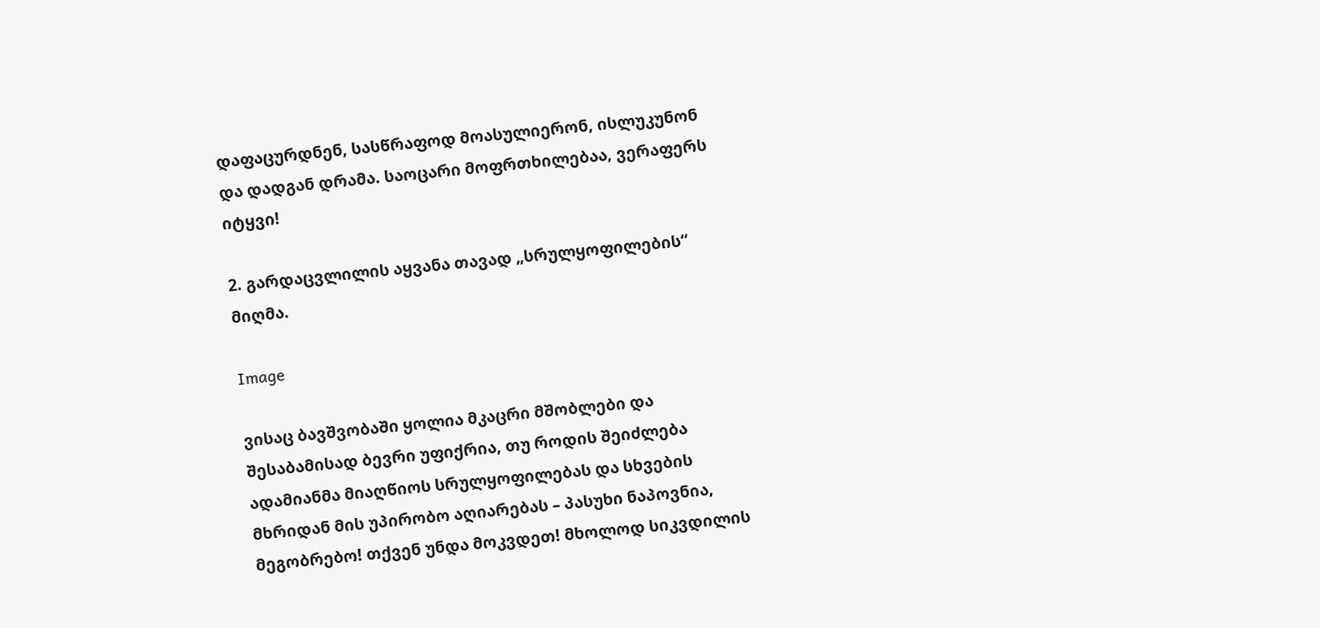დაფაცურდნენ, სასწრაფოდ მოასულიერონ, ისლუკუნონ და დადგან დრამა. საოცარი მოფრთხილებაა, ვერაფერს იტყვი!

2. გარდაცვლილის აყვანა თავად „სრულყოფილების“ მიღმა.

Image

ვისაც ბავშვობაში ყოლია მკაცრი მშობლები და შესაბამისად ბევრი უფიქრია, თუ როდის შეიძლება ადამიანმა მიაღწიოს სრულყოფილებას და სხვების მხრიდან მის უპირობო აღიარებას – პასუხი ნაპოვნია, მეგობრებო! თქვენ უნდა მოკვდეთ! მხოლოდ სიკვდილის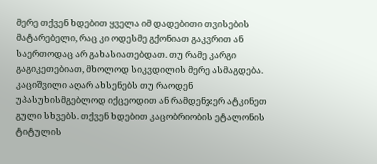მერე თქვენ ხდებით ყველა იმ დადებითი თვისების მატარებელი, რაც კი ოდესმე გქონიათ გაკვრით ან საერთოდაც არ გახასიათებდათ. თუ რამე კარგი გაგიკეთებიათ, მხოლოდ სიკვდილის მერე ასმაგდება. კაციშვილი აღარ ახსენებს თუ რაოდენ უპასუხისმგებლოდ იქცეოდით ან რამდენჯერ ატკინეთ გული სხვებს. თქვენ ხდებით კაცობრიობის ეტალონის ტიტულის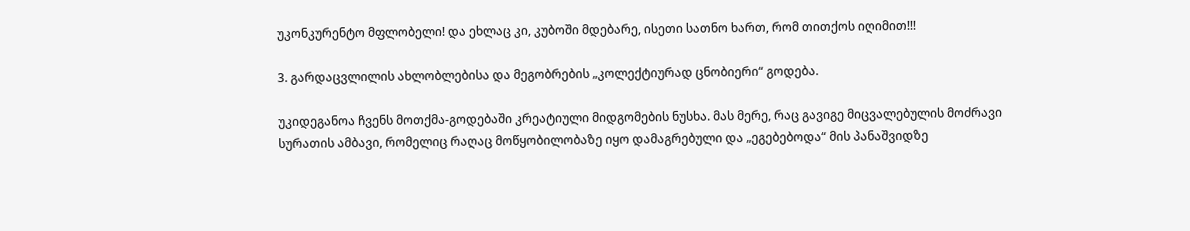უკონკურენტო მფლობელი! და ეხლაც კი, კუბოში მდებარე, ისეთი სათნო ხართ, რომ თითქოს იღიმით!!!

3. გარდაცვლილის ახლობლებისა და მეგობრების „კოლექტიურად ცნობიერი“ გოდება.

უკიდეგანოა ჩვენს მოთქმა-გოდებაში კრეატიული მიდგომების ნუსხა. მას მერე, რაც გავიგე მიცვალებულის მოძრავი სურათის ამბავი, რომელიც რაღაც მოწყობილობაზე იყო დამაგრებული და „ეგებებოდა“ მის პანაშვიდზე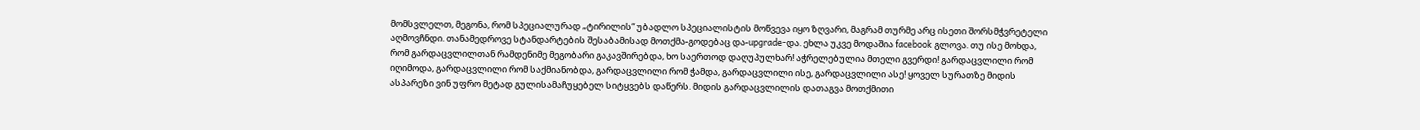მომსვლელთ, მეგონა, რომ სპეციალურად „ტირილის“ უბადლო სპეციალისტის მოწვევა იყო ზღვარი, მაგრამ თურმე არც ისეთი შორსმჭვრეტელი აღმოვჩნდი. თანამედროვე სტანდარტების შესაბამისად მოთქმა-გოდებაც და-upgrade-და. ეხლა უკვე მოდაშია facebook გლოვა. თუ ისე მოხდა, რომ გარდაცვლილთან რამდენიმე მეგობარი გაკავშირებდა, ხო საერთოდ დაღუპულხარ! აჭრელებულია მთელი გვერდი! გარდაცვლილი რომ იღიმოდა, გარდაცვლილი რომ საქმიანობდა, გარდაცვლილი რომ ჭამდა, გარდაცვლილი ისე, გარდაცვლილი ასე! ყოველ სურათზე მიდის ასპარეზი ვინ უფრო მეტად გულისამაჩუყებელ სიტყვებს დაწერს. მიდის გარდაცვლილის დათაგვა მოთქმითი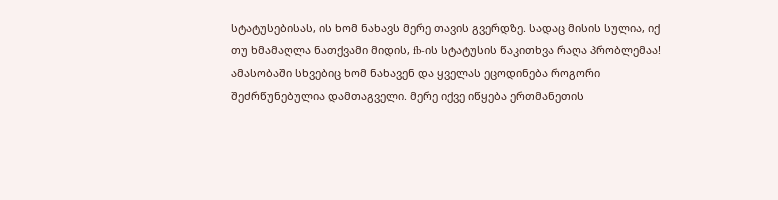სტატუსებისას, ის ხომ ნახავს მერე თავის გვერდზე. სადაც მისის სულია, იქ თუ ხმამაღლა ნათქვამი მიდის, fb-ის სტატუსის წაკითხვა რაღა პრობლემაა! ამასობაში სხვებიც ხომ ნახავენ და ყველას ეცოდინება როგორი შეძრწუნებულია დამთაგველი. მერე იქვე იწყება ერთმანეთის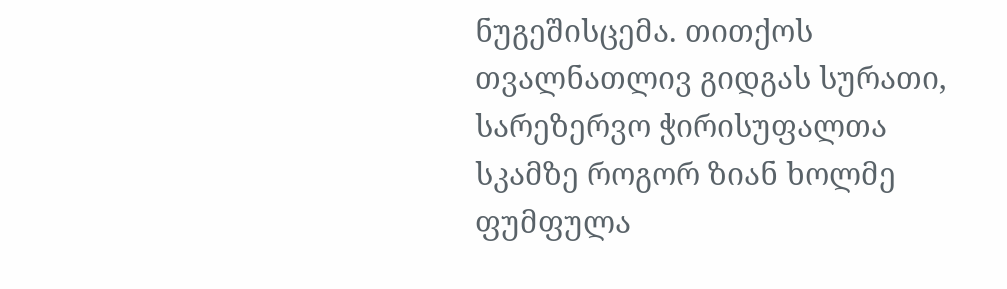ნუგეშისცემა. თითქოს თვალნათლივ გიდგას სურათი, სარეზერვო ჭირისუფალთა სკამზე როგორ ზიან ხოლმე ფუმფულა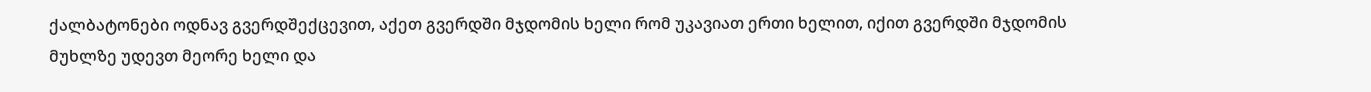ქალბატონები ოდნავ გვერდშექცევით, აქეთ გვერდში მჯდომის ხელი რომ უკავიათ ერთი ხელით, იქით გვერდში მჯდომის მუხლზე უდევთ მეორე ხელი და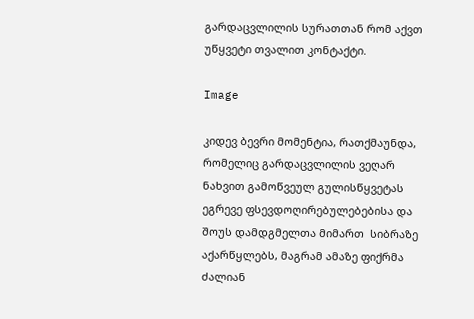გარდაცვლილის სურათთან რომ აქვთ უწყვეტი თვალით კონტაქტი.

Image

კიდევ ბევრი მომენტია, რათქმაუნდა, რომელიც გარდაცვლილის ვეღარ ნახვით გამოწვეულ გულისწყვეტას ეგრევე ფსევდოღირებულებებისა და შოუს დამდგმელთა მიმართ  სიბრაზე აქარწყლებს, მაგრამ ამაზე ფიქრმა ძალიან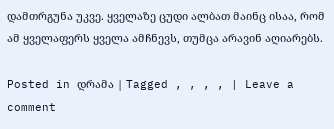დამთრგუნა უკვე. ყველაზე ცუდი ალბათ მაინც ისაა, რომ ამ ყველაფერს ყველა ამჩნევს, თუმცა არავინ აღიარებს.

Posted in დრამა | Tagged , , , , | Leave a comment